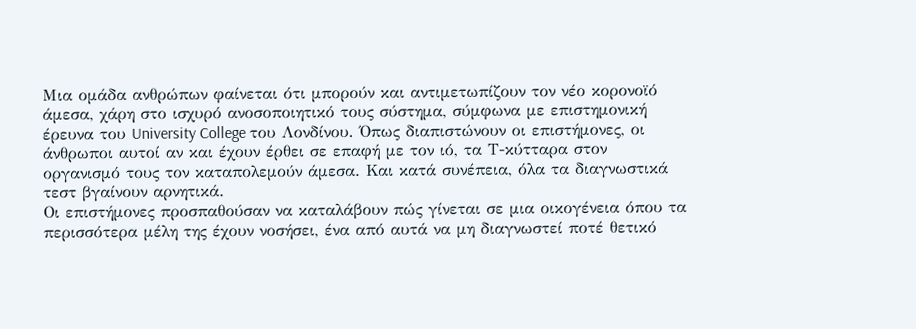Μια ομάδα ανθρώπων φαίνεται ότι μπορούν και αντιμετωπίζουν τον νέο κορονοϊό άμεσα, χάρη στο ισχυρό ανοσοποιητικό τους σύστημα, σύμφωνα με επιστημονική έρευνα του University College του Λονδίνου. Όπως διαπιστώνουν οι επιστήμονες, οι άνθρωποι αυτοί αν και έχουν έρθει σε επαφή με τον ιό, τα Τ-κύτταρα στον οργανισμό τους τον καταπολεμούν άμεσα. Και κατά συνέπεια, όλα τα διαγνωστικά τεστ βγαίνουν αρνητικά.
Οι επιστήμονες προσπαθούσαν να καταλάβουν πώς γίνεται σε μια οικογένεια όπου τα περισσότερα μέλη της έχουν νοσήσει, ένα από αυτά να μη διαγνωστεί ποτέ θετικό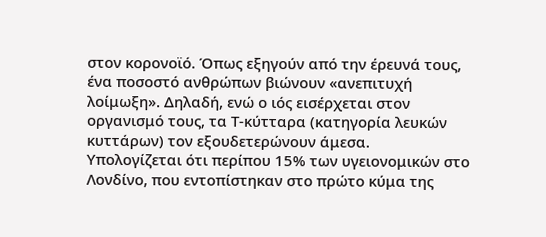στον κορονοϊό. Όπως εξηγούν από την έρευνά τους, ένα ποσοστό ανθρώπων βιώνουν «ανεπιτυχή λοίμωξη». Δηλαδή, ενώ ο ιός εισέρχεται στον οργανισμό τους, τα Τ-κύτταρα (κατηγορία λευκών κυττάρων) τον εξουδετερώνουν άμεσα.
Υπολογίζεται ότι περίπου 15% των υγειονομικών στο Λονδίνο, που εντοπίστηκαν στο πρώτο κύμα της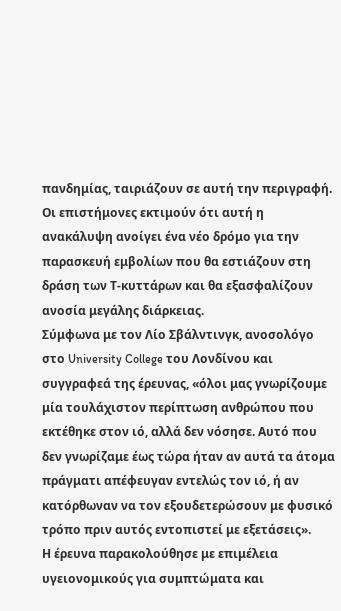πανδημίας, ταιριάζουν σε αυτή την περιγραφή.
Οι επιστήμονες εκτιμούν ότι αυτή η ανακάλυψη ανοίγει ένα νέο δρόμο για την παρασκευή εμβολίων που θα εστιάζουν στη δράση των Τ-κυττάρων και θα εξασφαλίζουν ανοσία μεγάλης διάρκειας.
Σύμφωνα με τον Λίο Σβάλντινγκ, ανοσολόγο στο University College του Λονδίνου και συγγραφεά της έρευνας, «όλοι μας γνωρίζουμε μία τουλάχιστον περίπτωση ανθρώπου που εκτέθηκε στον ιό, αλλά δεν νόσησε. Αυτό που δεν γνωρίζαμε έως τώρα ήταν αν αυτά τα άτομα πράγματι απέφευγαν εντελώς τον ιό, ή αν κατόρθωναν να τον εξουδετερώσουν με φυσικό τρόπο πριν αυτός εντοπιστεί με εξετάσεις».
Η έρευνα παρακολούθησε με επιμέλεια υγειονομικούς για συμπτώματα και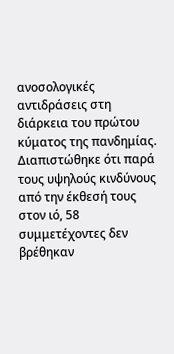ανοσολογικές αντιδράσεις στη διάρκεια του πρώτου κύματος της πανδημίας. Διαπιστώθηκε ότι παρά τους υψηλούς κινδύνους από την έκθεσή τους στον ιό, 58 συμμετέχοντες δεν βρέθηκαν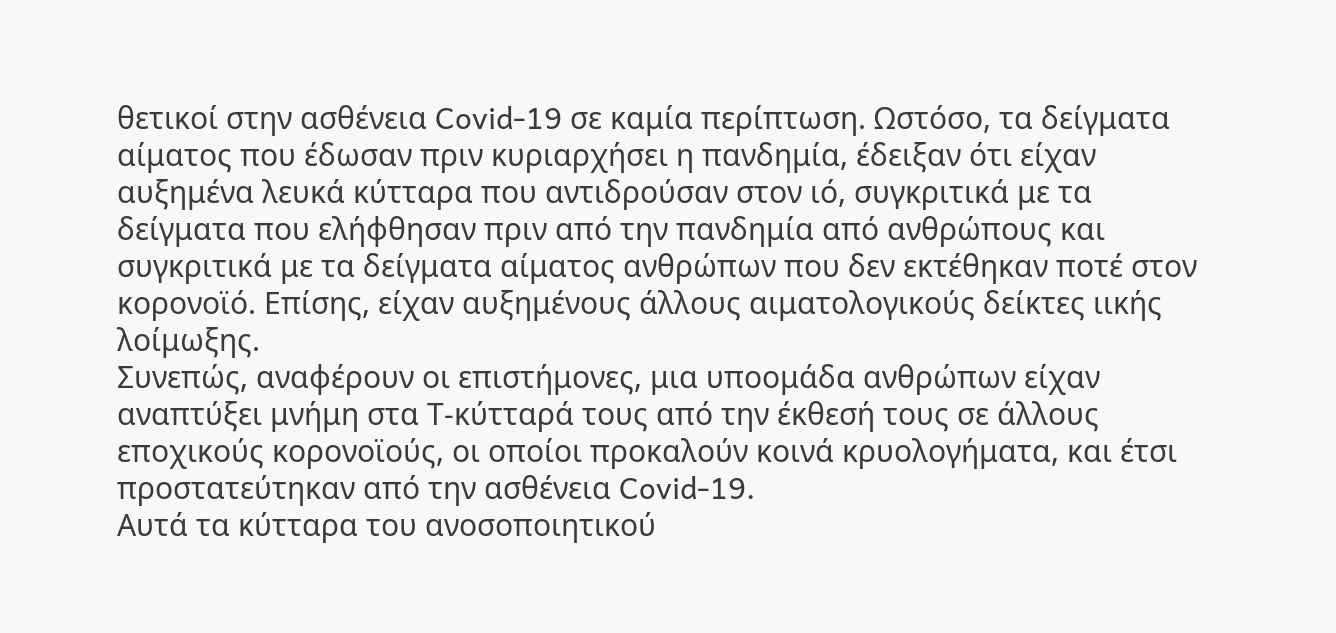θετικοί στην ασθένεια Covid-19 σε καμία περίπτωση. Ωστόσο, τα δείγματα αίματος που έδωσαν πριν κυριαρχήσει η πανδημία, έδειξαν ότι είχαν αυξημένα λευκά κύτταρα που αντιδρούσαν στον ιό, συγκριτικά με τα δείγματα που ελήφθησαν πριν από την πανδημία από ανθρώπους και συγκριτικά με τα δείγματα αίματος ανθρώπων που δεν εκτέθηκαν ποτέ στον κορονοϊό. Επίσης, είχαν αυξημένους άλλους αιματολογικούς δείκτες ιικής λοίμωξης.
Συνεπώς, αναφέρουν οι επιστήμονες, μια υποομάδα ανθρώπων είχαν αναπτύξει μνήμη στα Τ-κύτταρά τους από την έκθεσή τους σε άλλους εποχικούς κορονοϊούς, οι οποίοι προκαλούν κοινά κρυολογήματα, και έτσι προστατεύτηκαν από την ασθένεια Covid-19.
Αυτά τα κύτταρα του ανοσοποιητικού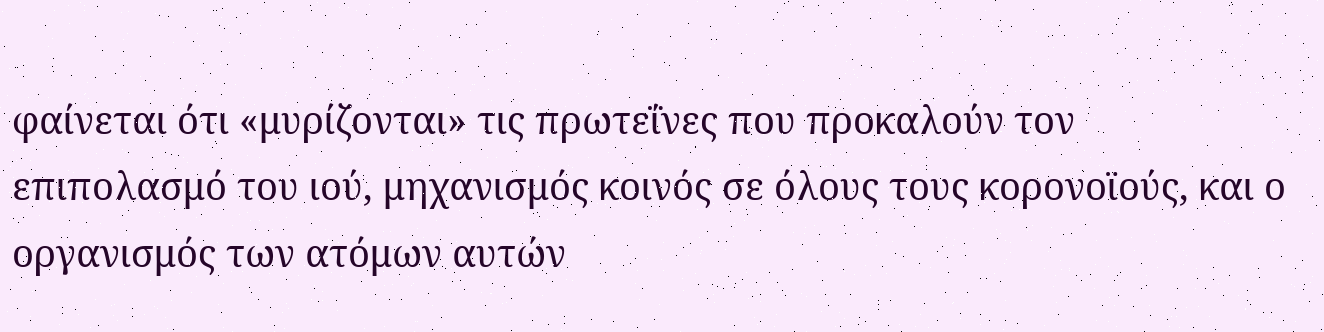φαίνεται ότι «μυρίζονται» τις πρωτεΐνες που προκαλούν τον επιπολασμό του ιού, μηχανισμός κοινός σε όλους τους κορονοϊούς, και ο οργανισμός των ατόμων αυτών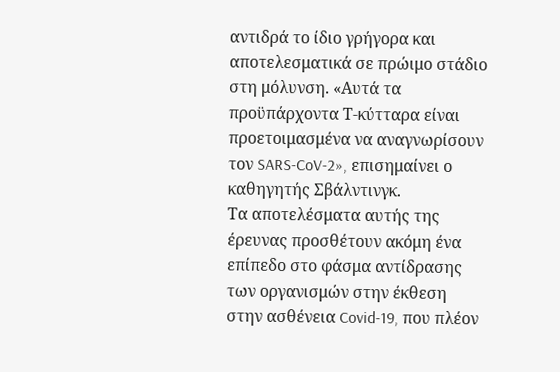αντιδρά το ίδιο γρήγορα και αποτελεσματικά σε πρώιμο στάδιο στη μόλυνση. «Αυτά τα προϋπάρχοντα Τ-κύτταρα είναι προετοιμασμένα να αναγνωρίσουν τον SARS-CoV-2», επισημαίνει ο καθηγητής Σβάλντινγκ.
Τα αποτελέσματα αυτής της έρευνας προσθέτουν ακόμη ένα επίπεδο στο φάσμα αντίδρασης των οργανισμών στην έκθεση στην ασθένεια Covid-19, που πλέον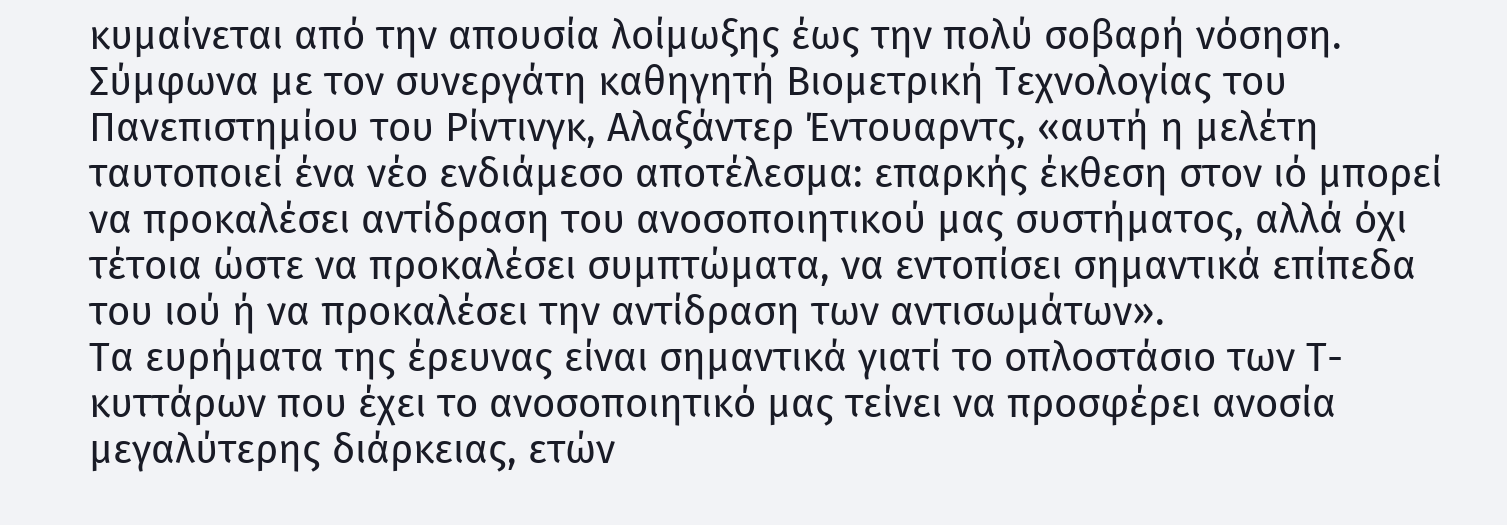κυμαίνεται από την απουσία λοίμωξης έως την πολύ σοβαρή νόσηση.
Σύμφωνα με τον συνεργάτη καθηγητή Βιομετρική Τεχνολογίας του Πανεπιστημίου του Ρίντινγκ, Αλαξάντερ Έντουαρντς, «αυτή η μελέτη ταυτοποιεί ένα νέο ενδιάμεσο αποτέλεσμα: επαρκής έκθεση στον ιό μπορεί να προκαλέσει αντίδραση του ανοσοποιητικού μας συστήματος, αλλά όχι τέτοια ώστε να προκαλέσει συμπτώματα, να εντοπίσει σημαντικά επίπεδα του ιού ή να προκαλέσει την αντίδραση των αντισωμάτων».
Τα ευρήματα της έρευνας είναι σημαντικά γιατί το οπλοστάσιο των Τ-κυττάρων που έχει το ανοσοποιητικό μας τείνει να προσφέρει ανοσία μεγαλύτερης διάρκειας, ετών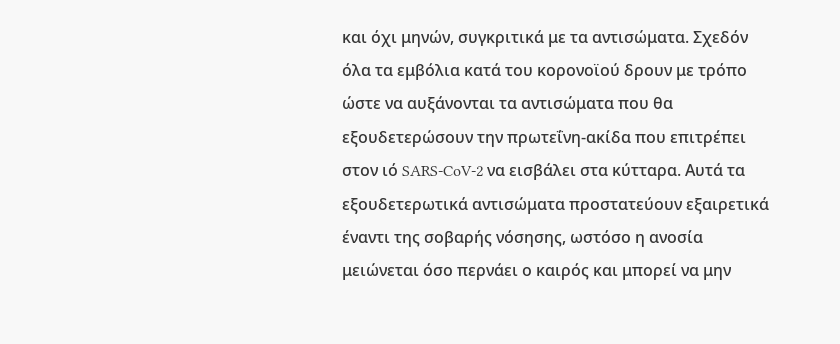και όχι μηνών, συγκριτικά με τα αντισώματα. Σχεδόν όλα τα εμβόλια κατά του κορονοϊού δρουν με τρόπο ώστε να αυξάνονται τα αντισώματα που θα εξουδετερώσουν την πρωτεΐνη-ακίδα που επιτρέπει στον ιό SARS-CoV-2 να εισβάλει στα κύτταρα. Αυτά τα εξουδετερωτικά αντισώματα προστατεύουν εξαιρετικά έναντι της σοβαρής νόσησης, ωστόσο η ανοσία μειώνεται όσο περνάει ο καιρός και μπορεί να μην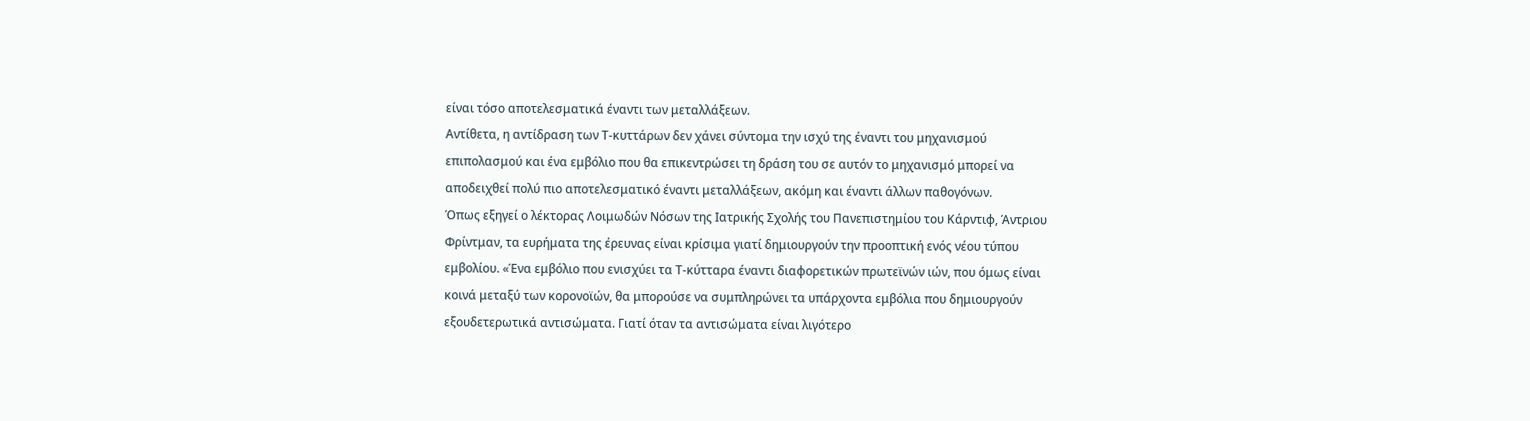είναι τόσο αποτελεσματικά έναντι των μεταλλάξεων.
Αντίθετα, η αντίδραση των Τ-κυττάρων δεν χάνει σύντομα την ισχύ της έναντι του μηχανισμού επιπολασμού και ένα εμβόλιο που θα επικεντρώσει τη δράση του σε αυτόν το μηχανισμό μπορεί να αποδειχθεί πολύ πιο αποτελεσματικό έναντι μεταλλάξεων, ακόμη και έναντι άλλων παθογόνων.
Όπως εξηγεί ο λέκτορας Λοιμωδών Νόσων της Ιατρικής Σχολής του Πανεπιστημίου του Κάρντιφ, Άντριου Φρίντμαν, τα ευρήματα της έρευνας είναι κρίσιμα γιατί δημιουργούν την προοπτική ενός νέου τύπου εμβολίου. «Ένα εμβόλιο που ενισχύει τα Τ-κύτταρα έναντι διαφορετικών πρωτεϊνών ιών, που όμως είναι κοινά μεταξύ των κορονοϊών, θα μπορούσε να συμπληρώνει τα υπάρχοντα εμβόλια που δημιουργούν εξουδετερωτικά αντισώματα. Γιατί όταν τα αντισώματα είναι λιγότερο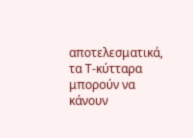αποτελεσματικά, τα Τ-κύτταρα μπορούν να κάνουν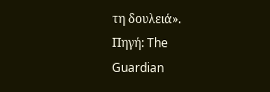τη δουλειά».
Πηγή: The Guardian